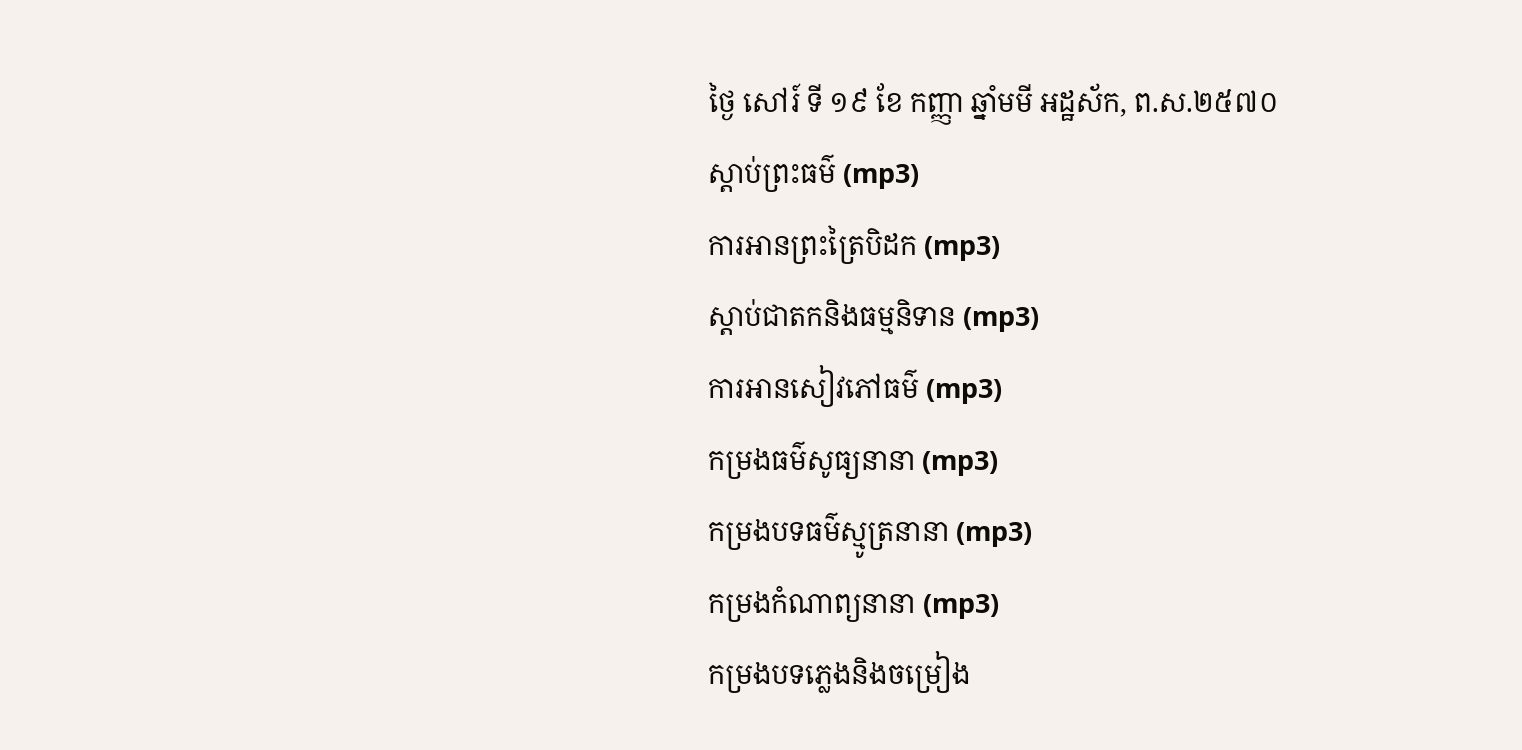ថ្ងៃ សៅរ៍ ទី ១៩ ខែ កញ្ញា ឆ្នាំមមី អដ្ឋស័ក, ព.ស.២៥៧០
ស្តាប់ព្រះធម៌ (mp3)
ការអានព្រះត្រៃបិដក (mp3)
ស្តាប់ជាតកនិងធម្មនិទាន (mp3)
ការអានសៀវភៅធម៌ (mp3)
កម្រងធម៌សូធ្យនានា (mp3)
កម្រងបទធម៌ស្មូត្រនានា (mp3)
កម្រងកំណាព្យនានា (mp3)
កម្រងបទភ្លេងនិងចម្រៀង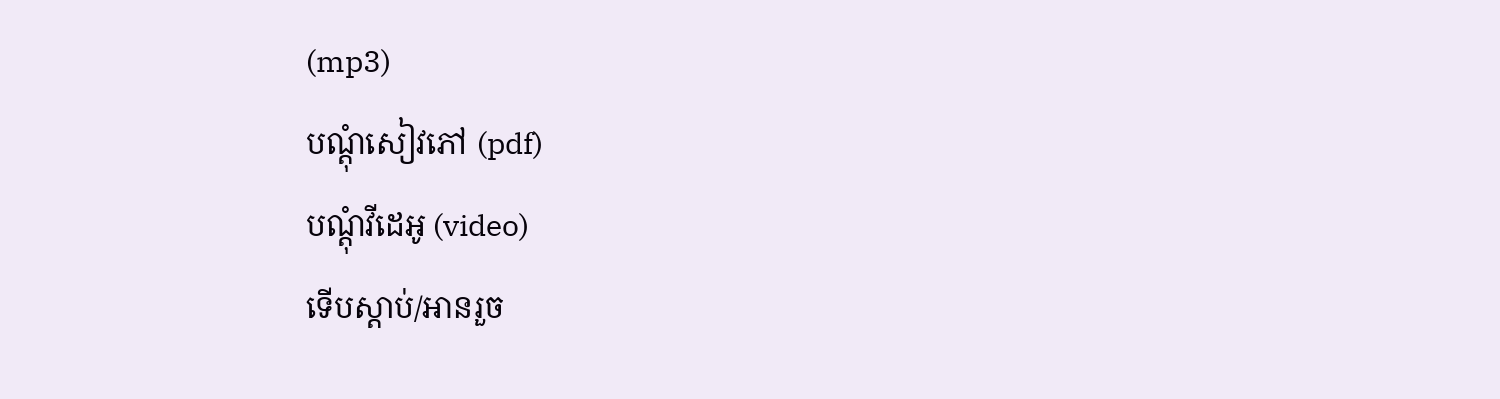(mp3)
បណ្តុំសៀវភៅ (pdf)
បណ្តុំវីដេអូ (video)
ទើបស្តាប់/អានរួច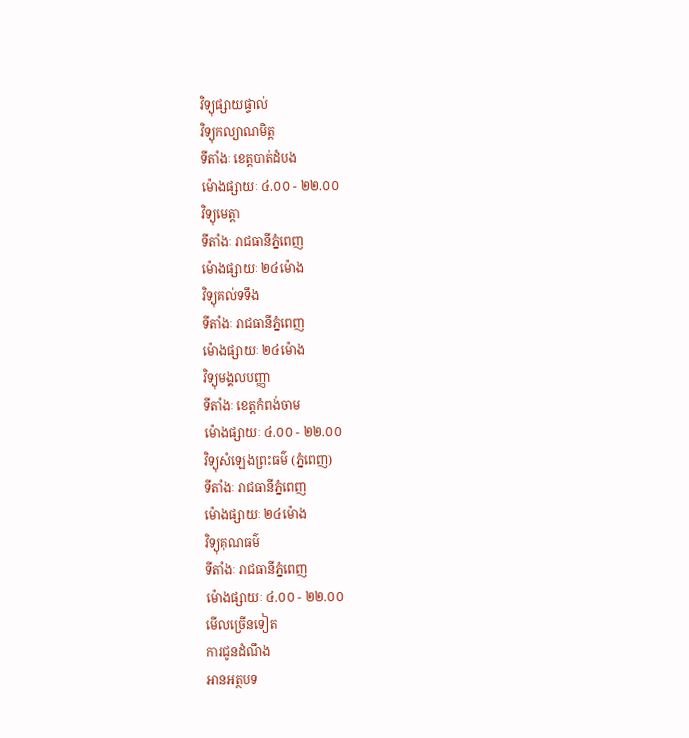វិទ្យុផ្សាយផ្ទាល់
វិទ្យុកល្យាណមិត្ត
ទីតាំងៈ ខេត្តបាត់ដំបង
ម៉ោងផ្សាយៈ ៤.០០ - ២២.០០
វិទ្យុមេត្តា
ទីតាំងៈ រាជធានីភ្នំពេញ
ម៉ោងផ្សាយៈ ២៤ម៉ោង
វិទ្យុគល់ទទឹង
ទីតាំងៈ រាជធានីភ្នំពេញ
ម៉ោងផ្សាយៈ ២៤ម៉ោង
វិទ្យុមង្គលបញ្ញា
ទីតាំងៈ ខេត្តកំពង់ចាម
ម៉ោងផ្សាយៈ ៤.០០ - ២២.០០
វិទ្យុសំឡេងព្រះធម៌ (ភ្នំពេញ)
ទីតាំងៈ រាជធានីភ្នំពេញ
ម៉ោងផ្សាយៈ ២៤ម៉ោង
វិទ្យុគុណធម៌
ទីតាំងៈ រាជធានីភ្នំពេញ
ម៉ោងផ្សាយៈ ៤.០០ - ២២.០០
មើលច្រើនទៀត
ការជូនដំណឹង
អានអត្ថបទ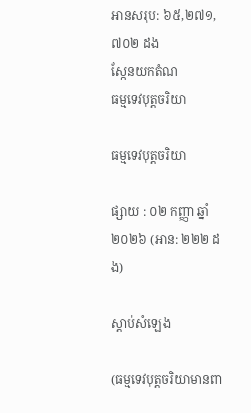អានសរុប: ៦៥,២៧១,៧០២ ដង
ស្កែនយកតំណ
ធម្មទេវបុត្តចរិយា

ធម្មទេវបុត្តចរិយា

ផ្សាយ : ០២ កញ្ញា ឆ្នាំ២០២៦ (អាន: ២២២ ដង)

ស្តាប់សំឡេង

(ធម្មទេវបុត្តចរិយាមានពា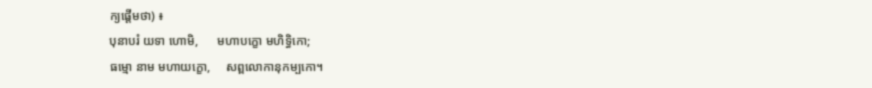ក្យផ្ដើមថា) ៖
បុនាបរំ យទា ហោមិ,      មហាបក្ខោ មហិទ្ធិកោ;
ធម្មោ នាម មហាយក្ខោ,     សព្ពលោកានុកម្បកោ។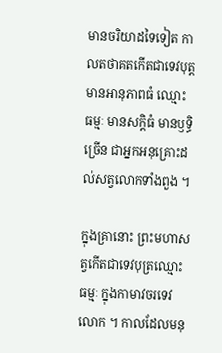មានចរិយាដទៃទៀត កាលតថាគតកើតជាទេវបុត្តមានអានុភាពធំ ឈ្មោះ ធម្មៈ មានសក្តិធំ មានឫទ្ធិច្រើន ជាអ្នកអនុគ្រោះដល់សត្វលោកទាំងពួង ។

ក្នុងគ្រានោះ ព្រះមហាសត្វកើតជាទេវបុត្រឈ្មោះ ធម្មៈ ក្នុងកាមាវចរទេវលោក ។ កាលដែលមនុ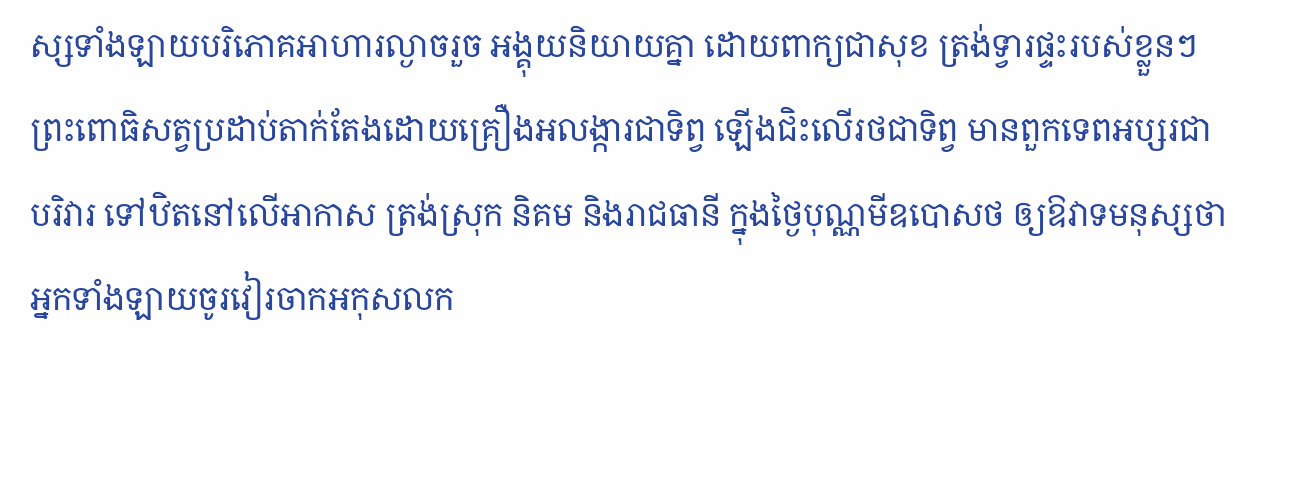ស្សទាំងឡាយបរិភោគអាហារល្ងាចរួច អង្គុយនិយាយគ្នា ដោយពាក្យជាសុខ ត្រង់ទ្វារផ្ទះរបស់ខ្លួនៗ ព្រះពោធិសត្វប្រដាប់តាក់តែងដោយគ្រឿងអលង្ការជាទិព្វ ឡើងជិះលើរថជាទិព្វ មានពួកទេពអប្សរជាបរិវារ ទៅឋិតនៅលើអាកាស ត្រង់ស្រុក និគម និងរាជធានី ក្នុងថ្ងៃបុណ្ណមីឧបោសថ ឲ្យឱវាទមនុស្សថា អ្នកទាំងឡាយចូរវៀរចាកអកុសលក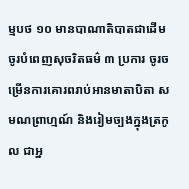ម្មបថ ១០ មានបាណាតិបាតជាដើម ចូរបំពេញសុចរិតធម៌ ៣ ប្រការ ចូរចម្រើនការគោរពរាប់អានមាតាបិតា សមណព្រាហ្មណ៍ និងរៀមច្បងក្នុងត្រកូល ជាអ្ន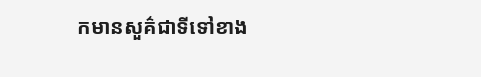កមានសួគ៌ជាទីទៅខាង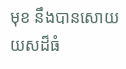មុខ នឹងបានសោយយសដ៏ធំ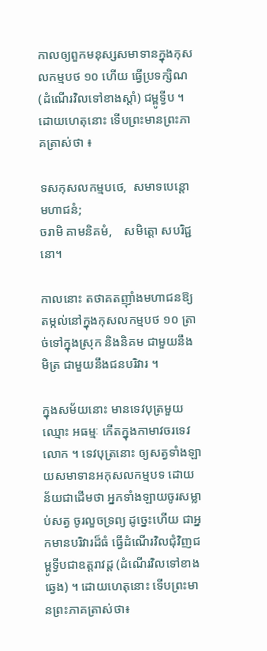កាលឲ្យពួកមនុស្សសមាទានក្នុងកុសលកម្មបថ ១០ ហើយ ធ្វើប្រទក្សិណ (ដំណើរវិលទៅខាងស្ដាំ) ជម្ពូទ្វីប ។ ដោយហេតុនោះ ទើបព្រះមានព្រះភាគត្រាស់ថា ៖

ទសកុសលកម្មបថេ,  សមាទបេន្តោ មហាជនំ;
ចរាមិ គាមនិគមំ,    សមិត្តោ សបរិជ្ជនោ។

កាលនោះ តថាគតញ៉ាំងមហាជនឱ្យតម្កល់នៅក្នុងកុសលកម្មបថ ១០ ត្រាច់ទៅក្នុងស្រុក និងនិគម ជាមួយនឹងមិត្រ ជាមួយនឹងជនបរិវារ ។

ក្នុងសម័យនោះ មានទេវបុត្រមួយ ឈ្មោះ អធម្មៈ កើតក្នុងកាមាវចរទេវលោក ។ ទេវបុត្រនោះ ឲ្យសត្វទាំងឡាយសមាទានអកុសលកម្មបទ ដោយន័យជាដើមថា អ្នកទាំងឡាយចូរសម្លាប់សត្វ ចូរលួចទ្រព្យ ដូច្នេះហើយ ជាអ្នកមានបរិវារដ៏ធំ ធ្វើដំណើរវិលជុំវិញជម្ពូទ្វីបជាឧត្តរាវដ្ដ (ដំណើរវិលទៅខាងឆ្វេង) ។ ដោយហេតុនោះ ទើបព្រះមានព្រះភាគត្រាស់ថា៖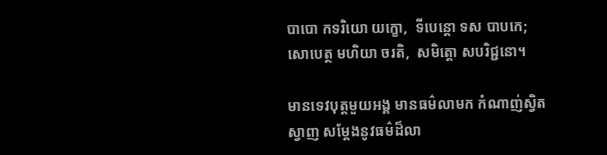បាបោ កទរិយោ យក្ខោ,  ទីបេន្តោ ទស បាបកេ;
សោបេត្ថ មហិយា ចរតិ,  សមិត្តោ សបរិជ្ជនោ។

មានទេវបុត្តមួយអង្គ មានធម៌លាមក កំណាញ់ស្វិតស្វាញ សម្តែងនូវធម៌ដ៏លា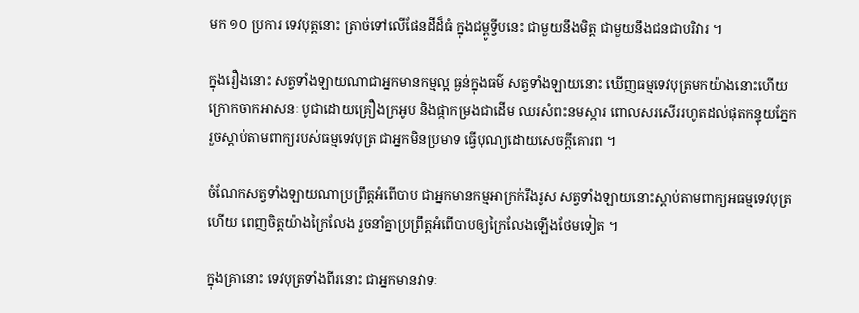មក ១០ ប្រការ ទេវបុត្តនោះ ត្រាច់ទៅលើផែនដីដ៏ធំ ក្នុងជម្ពូទ្វីបនេះ ជាមួយនឹងមិត្ត ជាមួយនឹងជនជាបរិវារ ។

ក្នុងរឿងនោះ សត្វទាំងឡាយណាជាអ្នកមានកម្មល្អ ធ្ងន់ក្នុងធម៌ សត្វទាំងឡាយនោះ ឃើញធម្មទេវបុត្រមកយ៉ាងនោះហើយ ក្រោកចាកអាសនៈ បូជាដោយគ្រឿងក្រអូប និងផ្កាកម្រងជាដើម ឈរសំពះនមស្ការ ពោលសរសើររហូតដល់ផុតកន្ទុយភ្នែក រួចស្ដាប់តាមពាក្យរបស់ធម្មទេវបុត្រ ជាអ្នកមិនប្រមាទ ធ្វើបុណ្យដោយសេចក្ដីគោរព ។

ចំណែកសត្វទាំងឡាយណាប្រព្រឹត្តអំពើបាប ជាអ្នកមានកម្មអាក្រក់រឹងរូស សត្វទាំងឡាយនោះស្ដាប់តាមពាក្យអធម្មទេវបុត្រហើយ ពេញចិត្តយ៉ាងក្រៃលែង រួចនាំគ្នាប្រព្រឹត្តអំពើបាបឲ្យក្រៃលែងឡើងថែមទៀត ។

ក្នុងគ្រានោះ ទេវបុត្រទាំងពីរនោះ ជាអ្នកមានវាទៈ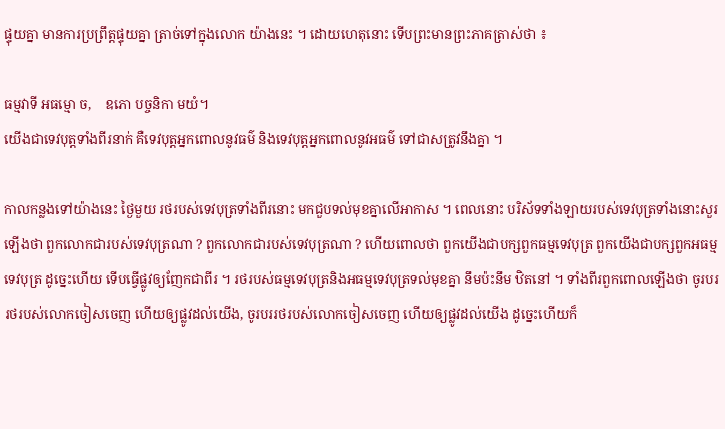ផ្ទុយគ្នា មានការប្រព្រឹត្តផ្ទុយគ្នា ត្រាច់ទៅក្នុងលោក យ៉ាងនេះ ។ ដោយហេតុនោះ ទើបព្រះមានព្រះភាគត្រាស់ថា ៖

ធម្មវាទី អធម្មោ ច,    ឧភោ បច្ចនិកា មយំ។
យើងជាទេវបុត្តទាំងពីរនាក់ គឺទេវបុត្តអ្នកពោលនូវធម៌ និងទេវបុត្តអ្នកពោលនូវអធម៌ ទៅជាសត្រូវនឹងគ្នា ។

កាលកន្លងទៅយ៉ាងនេះ ថ្ងៃមួយ រថរបស់ទេវបុត្រទាំងពីរនោះ មកជួបទល់មុខគ្នាលើអាកាស ។ ពេលនោះ បរិស័ទទាំងឡាយរបស់ទេវបុត្រទាំងនោះសួរឡើងថា ពួកលោកជារបស់ទេវបុត្រណា ? ពួកលោកជារបស់ទេវបុត្រណា ? ហើយពោលថា ពួកយើងជាបក្សពួកធម្មទេវបុត្រ ពួកយើងជាបក្សពួកអធម្មទេវបុត្រ ដូច្នេះហើយ ទើបធ្វើផ្លូវឲ្យញែកជាពីរ ។ រថរបស់ធម្មទេវបុត្រនិងអធម្មទេវបុត្រទល់មុខគ្នា នឹមប៉ះនឹម ឋិតនៅ ។ ទាំងពីរពួកពោលឡើងថា ចូរបររថរបស់លោកចៀសចេញ ហើយឲ្យផ្លូវដល់យើង, ចូរបររថរបស់លោកចៀសចេញ ហើយឲ្យផ្លូវដល់យើង ដូច្នេះហើយក៏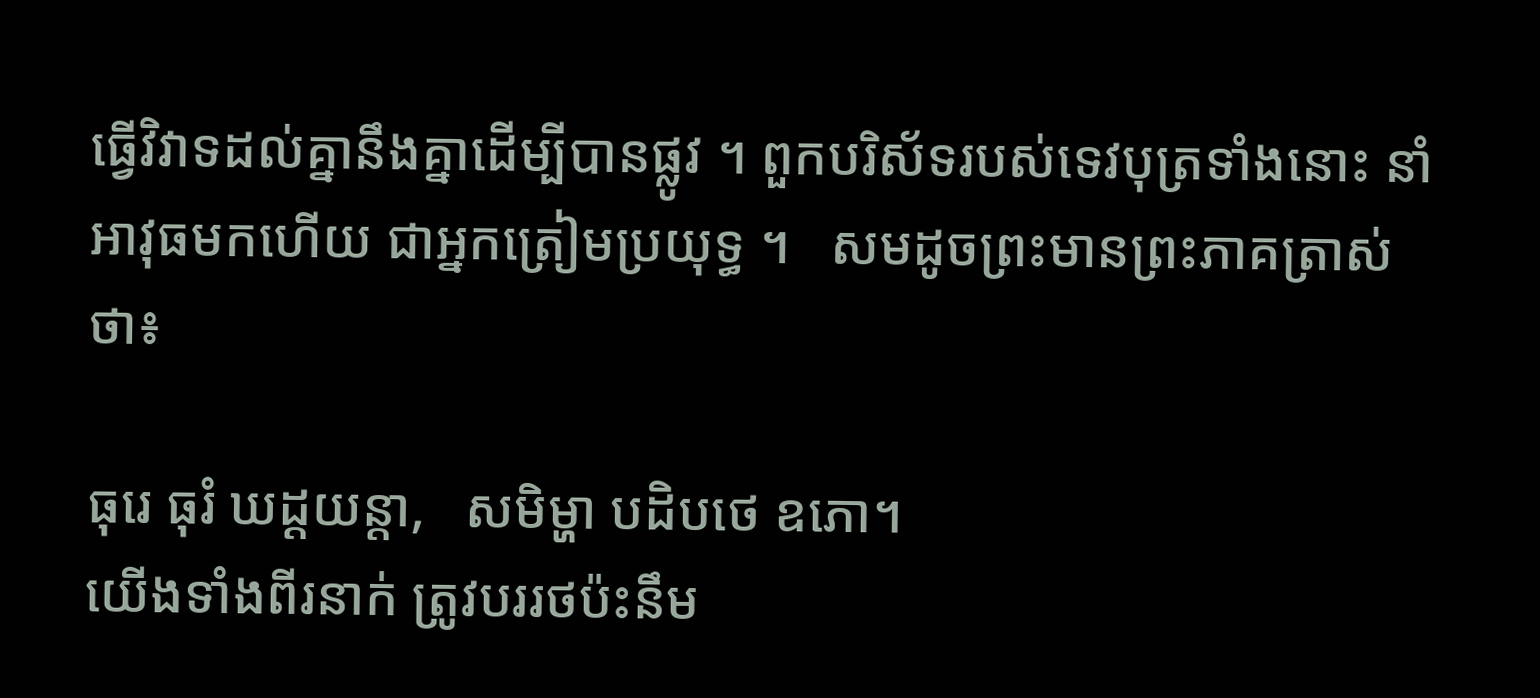ធ្វើវិវាទដល់គ្នានឹងគ្នាដើម្បីបានផ្លូវ ។ ពួកបរិស័ទរបស់ទេវបុត្រទាំងនោះ នាំអាវុធមកហើយ ជាអ្នកត្រៀមប្រយុទ្ធ ។   សមដូចព្រះមានព្រះភាគត្រាស់ថា៖

ធុរេ ធុរំ ឃដ្ដយន្តា,   សមិម្ហា បដិបថេ ឧភោ។
យើងទាំងពីរនាក់ ត្រូវបររថប៉ះនឹម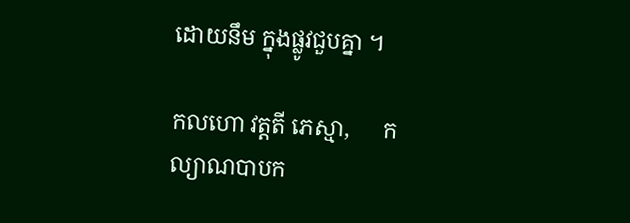ដោយនឹម ក្នុងផ្លូវជួបគ្នា ។

កលហោ វត្តតី ភេស្មា,      កល្យាណបាបក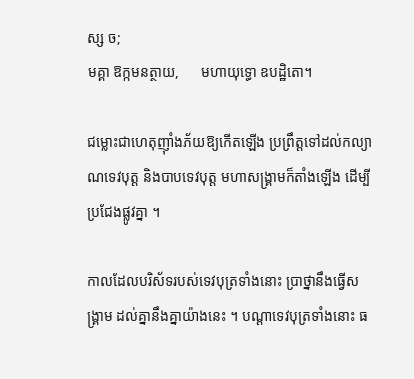ស្ស ច;
មគ្គា ឱក្កមនត្ថាយ,      មហាយុទ្ធោ ឧបដ្ឋិតោ។

ជម្លោះជាហេតុញ៉ាំងភ័យឱ្យកើតឡើង ប្រព្រឹត្តទៅដល់កល្យាណទេវបុត្ត និងបាបទេវបុត្ត មហាសង្គ្រាមក៏តាំងឡើង ដើម្បីប្រជែងផ្លូវគ្នា ។

កាលដែលបរិស័ទរបស់ទេវបុត្រទាំងនោះ ប្រាថ្នានឹងធ្វើសង្គ្រាម ដល់គ្នានឹងគ្នាយ៉ាងនេះ ។ បណ្ដាទេវបុត្រទាំងនោះ ធ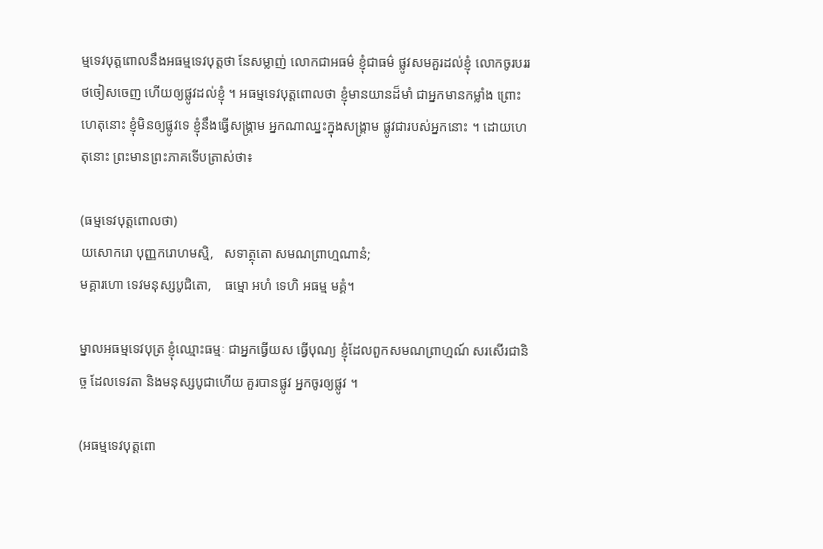ម្មទេវបុត្តពោលនឹងអធម្មទេវបុត្តថា នែសម្លាញ់ លោកជាអធម៌ ខ្ញុំជាធម៌ ផ្លូវសមគួរដល់ខ្ញុំ លោកចូរបររថចៀសចេញ ហើយឲ្យផ្លូវដល់ខ្ញុំ ។ អធម្មទេវបុត្តពោលថា ខ្ញុំមានយានដ៏មាំ ជាអ្នកមានកម្លាំង ព្រោះហេតុនោះ ខ្ញុំមិនឲ្យផ្លូវទេ ខ្ញុំនឹងធ្វើសង្គ្រាម អ្នកណាឈ្នះក្នុងសង្គ្រាម ផ្លូវជារបស់អ្នកនោះ ។ ដោយហេតុនោះ ព្រះមានព្រះភាគទើបត្រាស់ថា៖

(ធម្មទេវបុត្តពោលថា)
យសោករោ បុញ្ញករោហមស្មិ,   សទាត្ថុតោ សមណព្រាហ្មណានំ;
មគ្គារហោ ទេវមនុស្សបូជិតោ,    ធម្មោ អហំ ទេហិ អធម្ម មគ្គំ។

ម្នាលអធម្មទេវបុត្រ ខ្ញុំឈ្មោះធម្មៈ ជាអ្នកធ្វើយស ធ្វើបុណ្យ ខ្ញុំដែលពួកសមណព្រាហ្មណ៍ សរសើរជានិច្ច ដែលទេវតា និងមនុស្សបូជាហើយ គួរបានផ្លូវ អ្នកចូរឲ្យផ្លូវ ។

(អធម្មទេវបុត្តពោ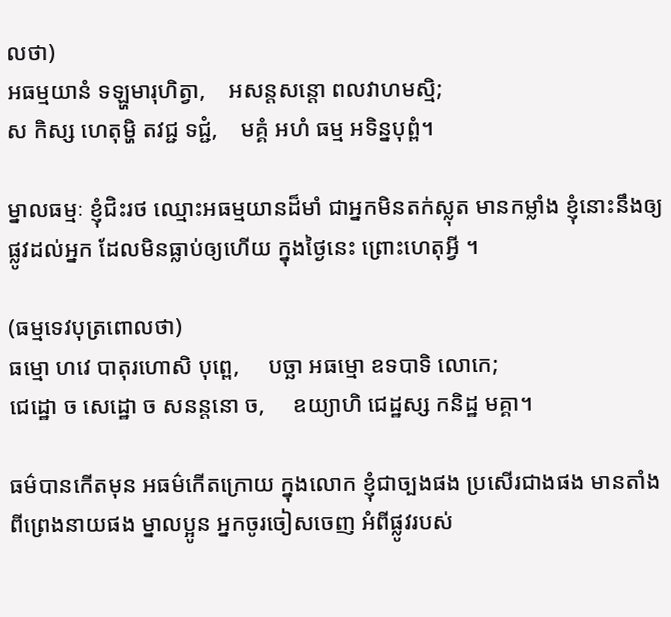លថា)
អធម្មយានំ ទឡ្ហមារុហិត្វា,    អសន្តសន្តោ ពលវាហមស្មិ;
ស កិស្ស ហេតុម្ហិ តវជ្ជ ទជ្ជំ,    មគ្គំ អហំ ធម្ម អទិន្នបុព្ពំ។

ម្នាលធម្មៈ ខ្ញុំជិះរថ ឈ្មោះអធម្មយានដ៏មាំ ជាអ្នកមិនតក់ស្លុត មានកម្លាំង ខ្ញុំនោះនឹងឲ្យផ្លូវដល់អ្នក ដែលមិនធ្លាប់ឲ្យហើយ ក្នុងថ្ងៃនេះ ព្រោះហេតុអ្វី ។

(ធម្មទេវបុត្រពោលថា)
ធម្មោ ហវេ បាតុរហោសិ បុព្ពេ,     បច្ឆា អធម្មោ ឧទបាទិ លោកេ;
ជេដ្ឋោ ច សេដ្ឋោ ច សនន្តនោ ច,     ឧយ្យាហិ ជេដ្ឋស្ស កនិដ្ឋ មគ្គា។

ធម៌បានកើតមុន អធម៌កើតក្រោយ ក្នុងលោក ខ្ញុំជាច្បងផង ប្រសើរជាងផង មានតាំងពីព្រេងនាយផង ម្នាលប្អូន អ្នកចូរចៀសចេញ អំពីផ្លូវរបស់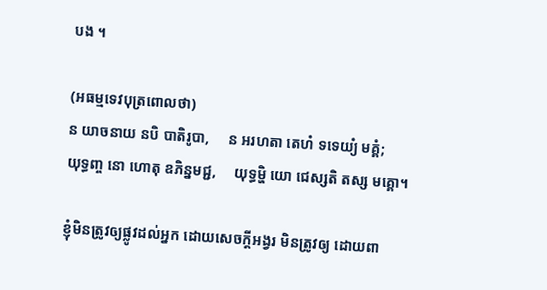បង ។

(អធម្មទេវបុត្រពោលថា)
ន យាចនាយ នបិ បាតិរូបា,     ន អរហតា តេហំ ទទេយ្យំ មគ្គំ;
យុទ្ធញ្ច នោ ហោតុ ឧភិន្នមជ្ជ,     យុទ្ធម្ហិ យោ ជេស្សតិ តស្ស មគ្គោ។

ខ្ញុំមិនត្រូវឲ្យផ្លូវដល់អ្នក ដោយសេចក្តីអង្វរ មិនត្រូវឲ្យ ដោយពា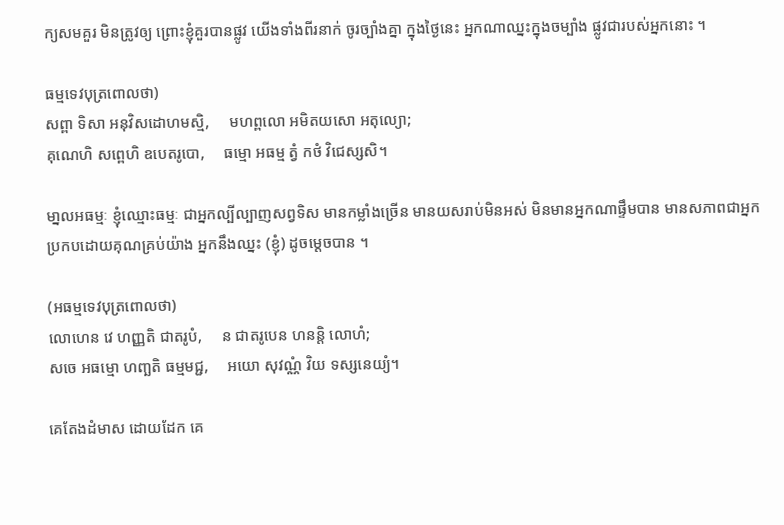ក្យសមគួរ មិនត្រូវឲ្យ ព្រោះខ្ញុំគួរបានផ្លូវ យើងទាំងពីរនាក់ ចូរច្បាំងគ្នា ក្នុងថ្ងៃនេះ អ្នកណាឈ្នះក្នុងចម្បាំង ផ្លូវជារបស់អ្នកនោះ ។

ធម្មទេវបុត្រពោលថា)
សព្ពា ទិសា អនុវិសដោហមស្មិ,     មហព្ពលោ អមិតយសោ អតុល្យោ;
គុណេហិ សព្ពេហិ ឧបេតរូបោ,     ធម្មោ អធម្ម ត្វំ កថំ វិជេស្សសិ។

មា្នលអធម្មៈ ខ្ញុំឈ្មោះធម្មៈ ជាអ្នកល្បីល្បាញសព្វទិស មានកម្លាំងច្រើន មានយសរាប់មិនអស់ មិនមានអ្នកណាផ្ទឹមបាន មានសភាពជាអ្នកប្រកបដោយគុណគ្រប់យ៉ាង អ្នកនឹងឈ្នះ (ខ្ញុំ) ដូចម្តេចបាន ។

(អធម្មទេវបុត្រពោលថា)
លោហេន វេ ហញ្ញតិ ជាតរូបំ,     ន ជាតរូបេន ហនន្តិ លោហំ;
សចេ អធម្មោ ហញ្ឆតិ ធម្មមជ្ជ,     អយោ សុវណ្ណំ វិយ ទស្សនេយ្យំ។

គេតែងដំមាស ដោយដែក គេ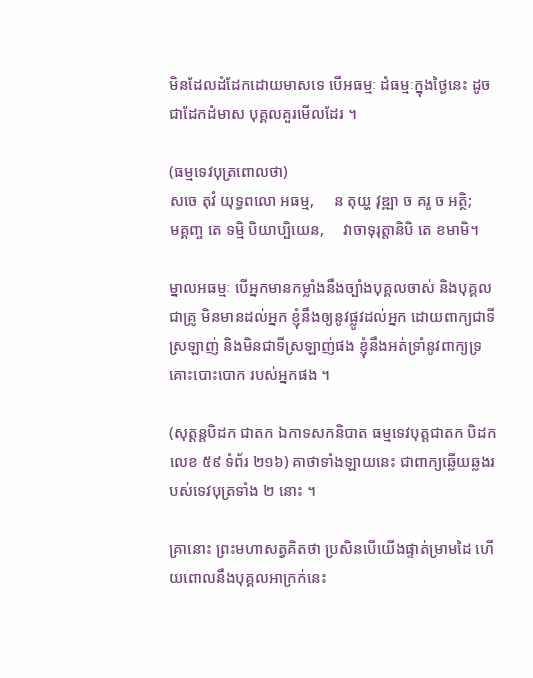មិនដែលដំដែកដោយមាសទេ បើអធម្មៈ ដំធម្មៈក្នុងថ្ងៃនេះ ដូចជាដែកដំមាស បុគ្គលគួរមើលដែរ ។

(ធម្មទេវបុត្រពោលថា)
សចេ តុវំ យុទ្ធពលោ អធម្ម,     ន តុយ្ហ វុឌ្ឍា ច គរូ ច អត្ថិ;
មគ្គញ្ច តេ ទម្មិ បិយាប្បិយេន,     វាចាទុរុត្តានិបិ តេ ខមាមិ។

ម្នាលអធម្មៈ បើអ្នកមានកម្លាំងនឹងច្បាំងបុគ្គលចាស់ និងបុគ្គលជាគ្រូ មិនមានដល់អ្នក ខ្ញុំនឹងឲ្យនូវផ្លូវដល់អ្នក ដោយពាក្យជាទីស្រឡាញ់ និងមិនជាទីស្រឡាញ់ផង ខ្ញុំនឹងអត់ទ្រាំនូវពាក្យទ្រគោះបោះបោក របស់អ្នកផង ។

(សុត្តន្តបិដក ជាតក ឯកាទសកនិបាត ធម្មទេវបុត្តជាតក បិដកលេខ ៥៩ ទំព័រ ២១៦) គាថាទាំងឡាយនេះ ជាពាក្យឆ្លើយឆ្លងរបស់ទេវបុត្រទាំង ២ នោះ ។

គ្រានោះ ព្រះមហាសត្វគិតថា ប្រសិនបើយើងផ្ទាត់ម្រាមដៃ ហើយពោលនឹងបុគ្គលអាក្រក់នេះ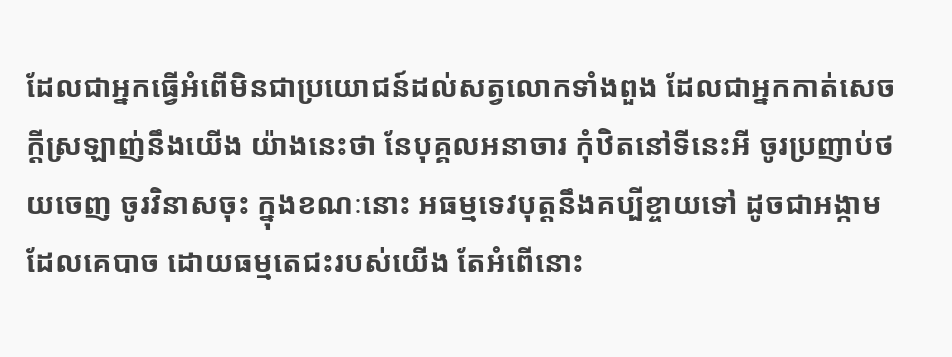ដែលជាអ្នកធ្វើអំពើមិនជាប្រយោជន៍ដល់សត្វលោកទាំងពួង ដែលជាអ្នកកាត់សេចក្ដីស្រឡាញ់នឹងយើង យ៉ាងនេះថា នែបុគ្គលអនាចារ កុំឋិតនៅទីនេះអី ចូរប្រញាប់ថយចេញ ចូរវិនាសចុះ ក្នុងខណៈនោះ អធម្មទេវបុត្តនឹងគប្បីខ្ចាយទៅ ដូចជាអង្កាមដែលគេបាច ដោយធម្មតេជះរបស់យើង តែអំពើនោះ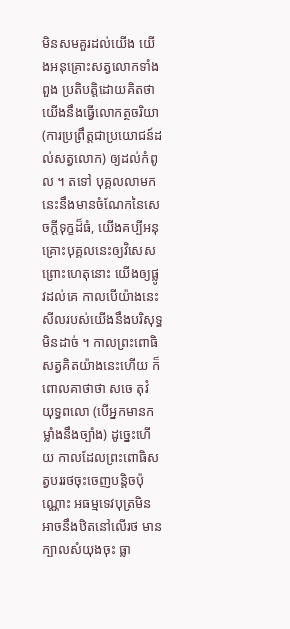មិនសមគួរដល់យើង យើងអនុគ្រោះសត្វលោកទាំងពួង ប្រតិបត្តិដោយគិតថា យើងនឹងធ្វើលោកត្ថចរិយា (ការប្រព្រឹត្តជាប្រយោជន៍ដល់សត្វលោក) ឲ្យដល់កំពូល ។ តទៅ បុគ្គលលាមកនេះនឹងមានចំណែកនៃសេចក្ដីទុក្ខដ៏ធំ, យើងគប្បីអនុគ្រោះបុគ្គលនេះឲ្យវិសេស ព្រោះហេតុនោះ យើងឲ្យផ្លូវដល់គេ កាលបើយ៉ាងនេះ សីលរបស់យើងនឹងបរិសុទ្ធ មិនដាច់ ។ កាលព្រះពោធិសត្វគិតយ៉ាងនេះហើយ ក៏ពោលគាថាថា សចេ តុវំ យុទ្ធពលោ (បើអ្នកមានកម្លាំងនឹងច្បាំង) ដូច្នេះហើយ កាលដែលព្រះពោធិសត្វបររថចុះចេញបន្តិចប៉ុណ្ណោះ អធម្មទេវបុត្រមិនអាចនឹងឋិតនៅលើរថ មានក្បាលសំយុងចុះ ធ្លា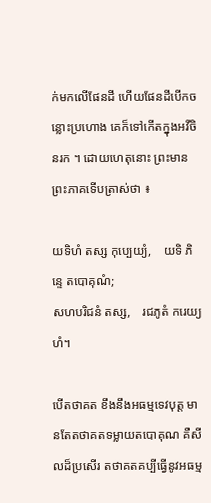ក់មកលើផែនដី ហើយផែនដីបើកចន្លោះប្រហោង គេក៏ទៅកើតក្នុងអវីចិនរក ។ ដោយហេតុនោះ ព្រះមានព្រះភាគទើបត្រាស់ថា ៖

យទិហំ តស្ស កុប្បេយ្យំ,    យទិ ភិន្ទេ តបោគុណំ;
សហបរិជនំ តស្ស,    រជភូតំ ករេយ្យហំ។

បើតថាគត ខឹងនឹងអធម្មទេវបុត្ត មានតែតថាគតទម្លាយតបោគុណ គឺសីលដ៏ប្រសើរ តថាគតគប្បីធ្វើនូវអធម្ម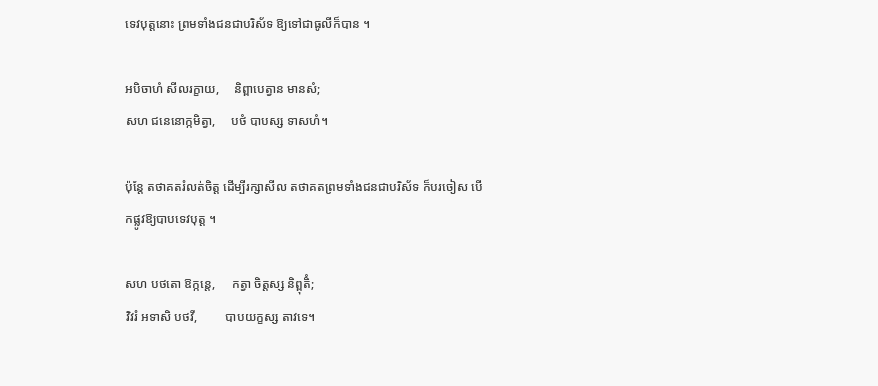ទេវបុត្តនោះ ព្រមទាំងជនជាបរិស័ទ ឱ្យទៅជាធូលីក៏បាន ។

អបិចាហំ សីលរក្ខាយ,     និព្ពាបេត្វាន មានសំ;
សហ ជនេនោក្កមិត្វា,     បថំ បាបស្ស ទាសហំ។

ប៉ុន្តែ តថាគតរំលត់ចិត្ត ដើម្បីរក្សាសីល តថាគតព្រមទាំងជនជាបរិស័ទ ក៏បរចៀស បើកផ្លូវឱ្យបាបទេវបុត្ត ។

សហ បថតោ ឱក្កន្តេ,     កត្វា ចិត្តស្ស និព្ពុតិំ;
វិវរំ អទាសិ បថវី,         បាបយក្ខស្ស តាវទេ។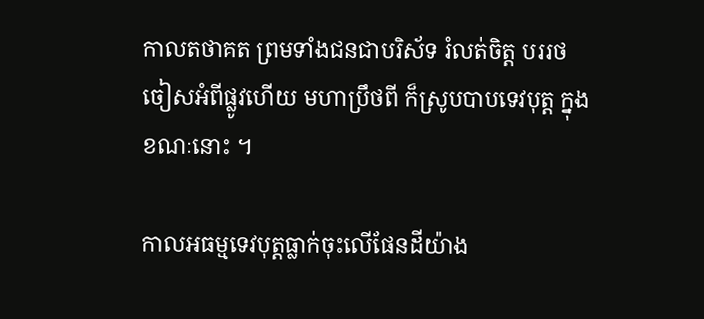កាលតថាគត ព្រមទាំងជនជាបរិស័ទ រំលត់ចិត្ត បររថចៀសអំពីផ្លូវហើយ មហាប្រឹថពី ក៏ស្រូបបាបទេវបុត្ត ក្នុងខណៈនោះ ។

កាលអធម្មទេវបុត្តធ្លាក់ចុះលើផែនដីយ៉ាង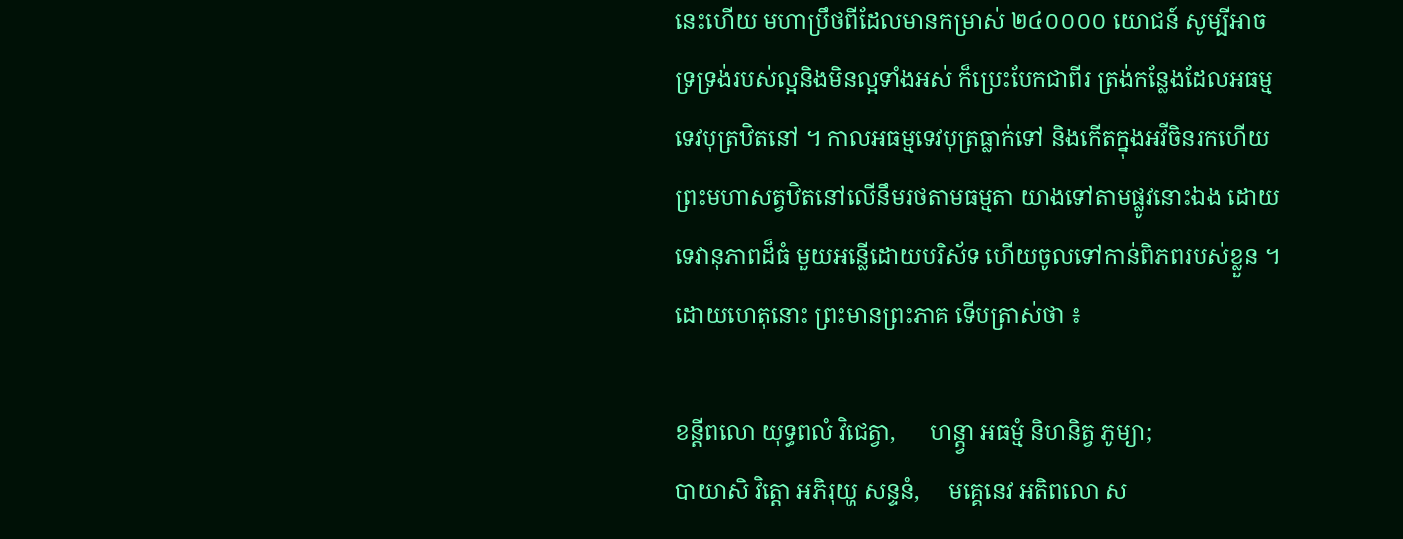នេះហើយ មហាប្រឹថពីដែលមានកម្រាស់ ២៤០០០០ យោជន៍ សូម្បីអាចទ្រទ្រង់របស់ល្អនិងមិនល្អទាំងអស់ ក៏ប្រេះបែកជាពីរ ត្រង់កន្លែងដែលអធម្មទេវបុត្រឋិតនៅ ។ កាលអធម្មទេវបុត្រធ្លាក់ទៅ និងកើតក្នុងអវីចិនរកហើយ ព្រះមហាសត្វឋិតនៅលើនឹមរថតាមធម្មតា យាងទៅតាមផ្លូវនោះឯង ដោយទេវានុភាពដ៏ធំ មួយអន្លើដោយបរិស័ទ ហើយចូលទៅកាន់ពិភពរបស់ខ្លួន ។ ដោយហេតុនោះ ព្រះមានព្រះភាគ ទើបត្រាស់ថា ៖

ខន្តីពលោ យុទ្ធពលំ វិជេត្វា,      ហន្ត្វា អធម្មំ និហនិត្វ ភូម្យា;
បាយាសិ វិត្តោ អភិរុយ្ហ សន្ទនំ,     មគ្គេនេវ អតិពលោ ស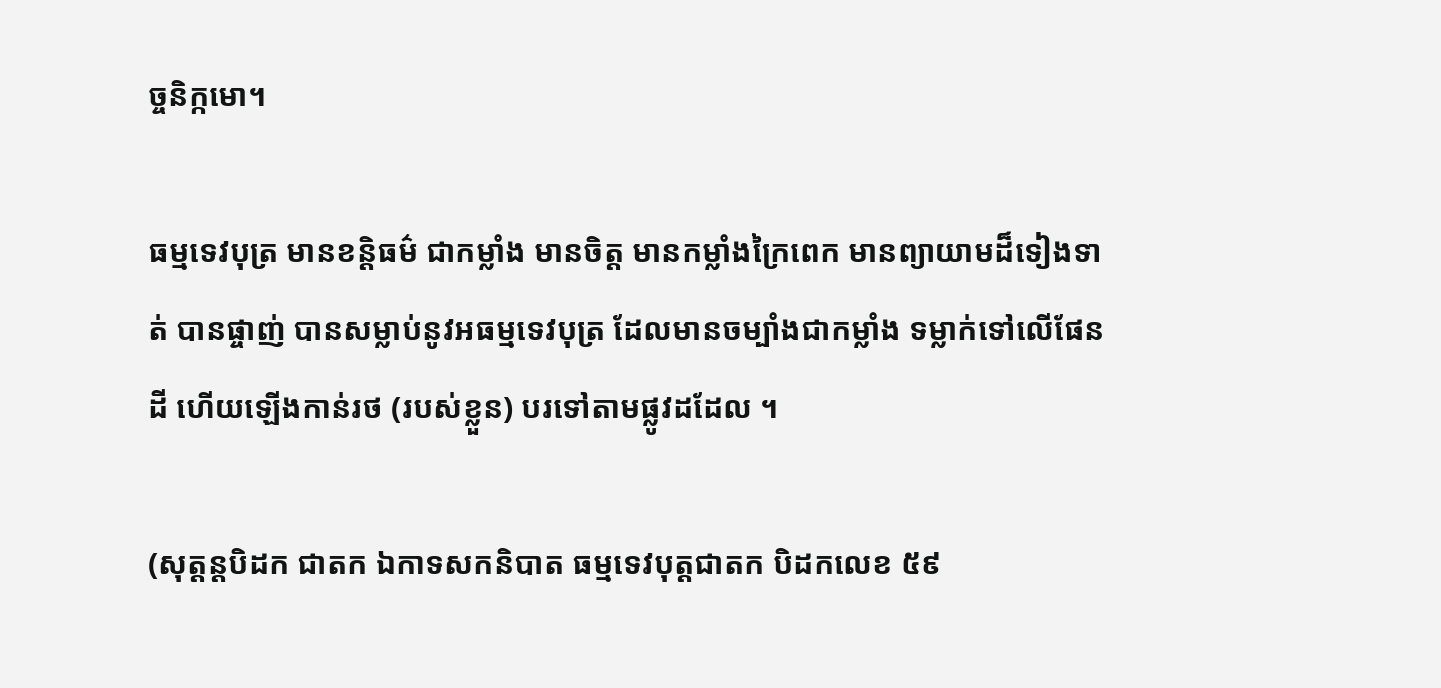ច្ចនិក្កមោ។

ធម្មទេវបុត្រ មានខន្តិធម៌ ជាកម្លាំង មានចិត្ត មានកម្លាំងក្រៃពេក មានព្យាយាមដ៏ទៀងទាត់ បានផ្ចាញ់ បានសម្លាប់នូវអធម្មទេវបុត្រ ដែលមានចម្បាំងជាកម្លាំង ទម្លាក់ទៅលើផែនដី ហើយឡើងកាន់រថ (របស់ខ្លួន) បរទៅតាមផ្លូវដដែល ។

(សុត្តន្តបិដក ជាតក ឯកាទសកនិបាត ធម្មទេវបុត្តជាតក បិដកលេខ ៥៩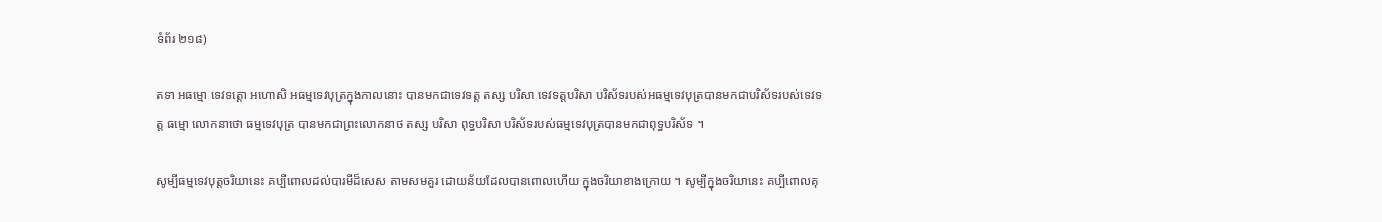ទំព័រ ២១៨)

តទា អធម្មោ ទេវទត្តោ អហោសិ អធម្មទេវបុត្រក្នុងកាលនោះ បានមកជាទេវទត្ត តស្ស បរិសា ទេវទត្តបរិសា បរិស័ទរបស់អធម្មទេវបុត្របានមកជាបរិស័ទរបស់ទេវទត្ត ធម្មោ លោកនាថោ ធម្មទេវបុត្រ បានមកជាព្រះលោកនាថ តស្ស បរិសា ពុទ្ធបរិសា បរិស័ទរបស់ធម្មទេវបុត្របានមកជាពុទ្ធបរិស័ទ ។

សូម្បីធម្មទេវបុត្តចរិយានេះ គប្បីពោលដល់បារមីដ៏សេស តាមសមគួរ ដោយន័យដែលបានពោលហើយ ក្នុងចរិយាខាងក្រោយ ។ សូម្បីក្នុងចរិយានេះ គប្បីពោលគុ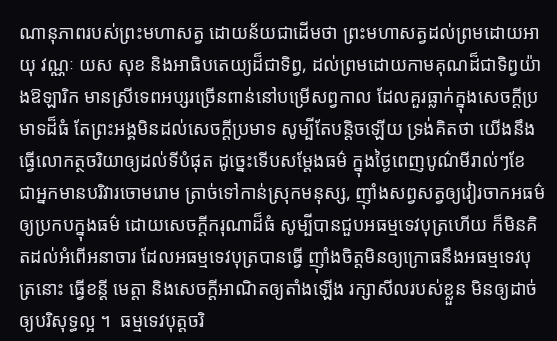ណានុភាពរបស់ព្រះមហាសត្វ ដោយន័យជាដើមថា ព្រះមហាសត្វដល់ព្រមដោយអាយុ វណ្ណៈ យស សុខ និងអាធិបតេយ្យដ៏ជាទិព្វ, ដល់ព្រមដោយកាមគុណដ៏ជាទិព្វយ៉ាងឱឡារិក មានស្រីទេពអប្សរច្រើនពាន់នៅបម្រើសព្វកាល ដែលគួរធ្លាក់ក្នុងសេចក្ដីប្រមាទដ៏ធំ តែព្រះអង្គមិនដល់សេចក្ដីប្រមាទ សូម្បីតែបន្តិចឡើយ ទ្រង់គិតថា យើងនឹងធ្វើលោកត្ថចរិយាឲ្យដល់ទីបំផុត ដូច្នេះទើបសម្ដែងធម៌ ក្នុងថ្ងៃពេញបូណ៌មីរាល់ៗខែ ជាអ្នកមានបរិវារចោមរោម ត្រាច់ទៅកាន់ស្រុកមនុស្ស, ញ៉ាំងសព្វសត្វឲ្យវៀរចាកអធម៌ ឲ្យប្រកបក្នុងធម៌ ដោយសេចក្ដីករុណាដ៏ធំ សូម្បីបានជួបអធម្មទេវបុត្រហើយ ក៏មិនគិតដល់អំពើអនាចារ ដែលអធម្មទេវបុត្របានធ្វើ ញ៉ាំងចិត្តមិនឲ្យក្រោធនឹងអធម្មទេវបុត្រនោះ ធ្វើខន្តី មេត្តា និងសេចក្ដីអាណិតឲ្យតាំងឡើង រក្សាសីលរបស់ខ្លួន មិនឲ្យដាច់ ឲ្យបរិសុទ្ធល្អ ។  ធម្មទេវបុត្តចរិ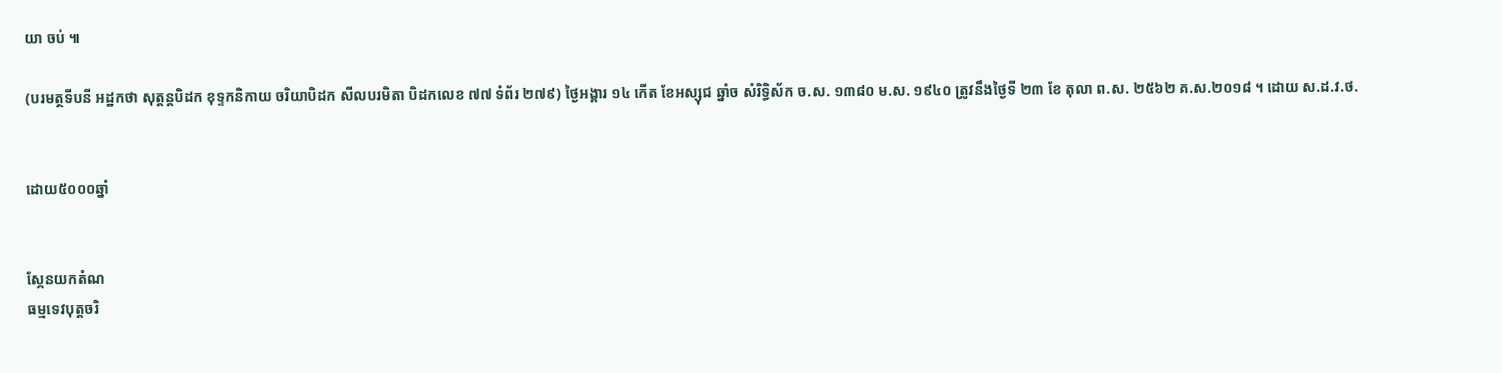យា ចប់ ៕

(បរមត្ថទីបនី អដ្ឋកថា សុត្តន្តបិដក ខុទ្ទកនិកាយ ចរិយាបិដក សីលបរមិតា បិដកលេខ ៧៧ ទំព័រ ២៧៩) ថ្ងៃអង្គារ ១៤ កើត ខែអស្សុជ ឆ្នាំច សំរិទ្ធិស័ក ច.ស. ១៣៨០ ម.ស. ១៩៤០ ត្រូវនឹងថ្ងៃទី ២៣ ខែ តុលា ព.ស. ២៥៦២ គ.ស.២០១៨ ។ ដោយ ស.ដ.វ.ថ.


ដោយ៥០០០ឆ្នាំ


ស្កែនយកតំណ
ធម្មទេវបុត្តចរិ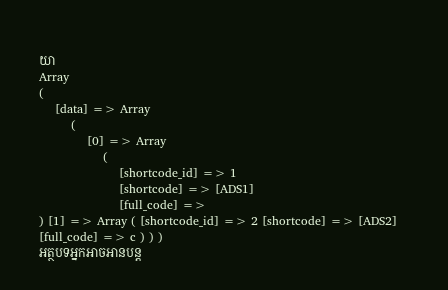យា
Array
(
    [data] => Array
        (
            [0] => Array
                (
                    [shortcode_id] => 1
                    [shortcode] => [ADS1]
                    [full_code] =>
) [1] => Array ( [shortcode_id] => 2 [shortcode] => [ADS2] [full_code] => c ) ) )
អត្ថបទអ្នកអាចអានបន្ត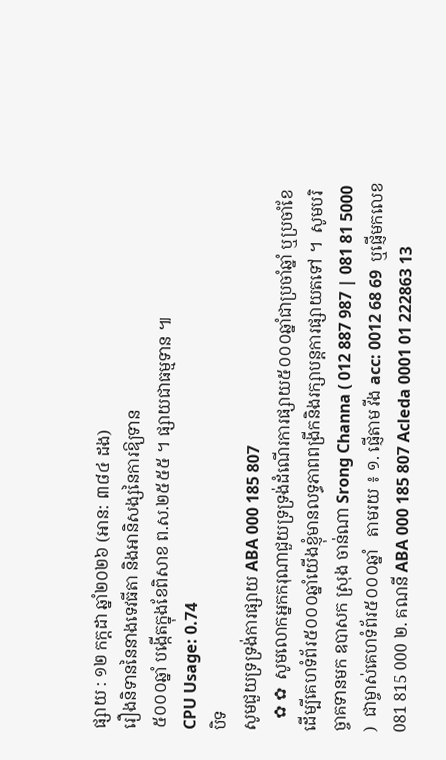ផ្សាយ : ១២ កក្តដា ឆ្នាំ២០២៦ (អាន: ៣៨៤ ដង)
រឿងនិទាននៃនាងទេវធីតា និងអានិសង្សនៃការឱ្យទាន
៥០០០ឆ្នាំ បង្កើតក្នុងខែពិសាខ ព.ស.២៥៥៥ ។ ផ្សាយជាធម្មទាន ៕
CPU Usage: 0.74
បិទ
សូមជួយទ្រទ្រង់ការផ្សាយ ABA 000 185 807
   ✿ ✿  សូមលោកអ្នកករុណាជួយទ្រទ្រង់ដំណើរការផ្សាយ៥០០០ឆ្នាំជាប្រចាំឆ្នាំ ឬប្រចាំខែ  ដើម្បីគេហទំព័រ៥០០០ឆ្នាំយើងខ្ញុំមានលទ្ធភាពពង្រីកនិងរក្សាបន្តការផ្សាយតទៅ ។  សូមបរិច្ចាគទានមក ឧបាសក ស្រុង ចាន់ណា Srong Channa ( 012 887 987 | 081 81 5000 )  ជាម្ចាស់គេហទំព័រ៥០០០ឆ្នាំ   តាមរយ ៖ ១. ផ្ញើតាម វីង acc: 0012 68 69  ឬផ្ញើមកលេខ 081 815 000 ២. គណនី ABA 000 185 807 Acleda 0001 01 222863 13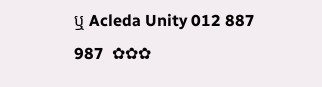ឬ Acleda Unity 012 887 987  ✿✿✿